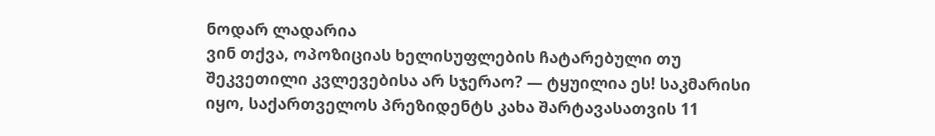ნოდარ ლადარია
ვინ თქვა, ოპოზიციას ხელისუფლების ჩატარებული თუ შეკვეთილი კვლევებისა არ სჯერაო? — ტყუილია ეს! საკმარისი იყო, საქართველოს პრეზიდენტს კახა შარტავასათვის 11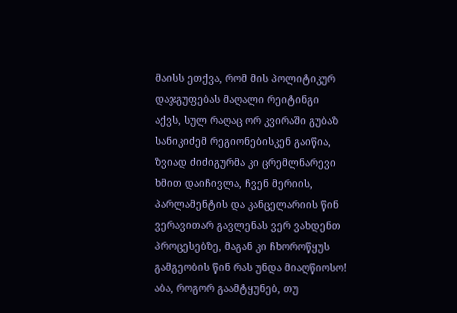მაისს ეთქვა, რომ მის პოლიტიკურ დაჯგუფებას მაღალი რეიტინგი აქვს, სულ რაღაც ორ კვირაში გუბაზ სანიკიძემ რეგიონებისკენ გაიწია, ზვიად ძიძიგურმა კი ცრემლნარევი ხმით დაიჩივლა, ჩვენ მერიის, პარლამენტის და კანცელარიის წინ ვერავითარ გავლენას ვერ ვახდენთ პროცესებზე, მაგან კი ჩხოროწყუს გამგეობის წინ რას უნდა მიაღწიოსო!
აბა, როგორ გაამტყუნებ, თუ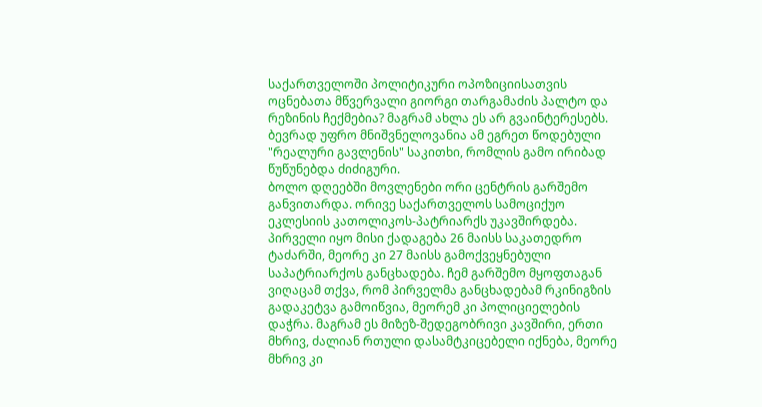საქართველოში პოლიტიკური ოპოზიციისათვის ოცნებათა მწვერვალი გიორგი თარგამაძის პალტო და რეზინის ჩექმებია? მაგრამ ახლა ეს არ გვაინტერესებს. ბევრად უფრო მნიშვნელოვანია ამ ეგრეთ წოდებული "რეალური გავლენის" საკითხი, რომლის გამო ირიბად წუწუნებდა ძიძიგური.
ბოლო დღეებში მოვლენები ორი ცენტრის გარშემო განვითარდა. ორივე საქართველოს სამოციქუო ეკლესიის კათოლიკოს-პატრიარქს უკავშირდება. პირველი იყო მისი ქადაგება 26 მაისს საკათედრო ტაძარში, მეორე კი 27 მაისს გამოქვეყნებული საპატრიარქოს განცხადება. ჩემ გარშემო მყოფთაგან ვიღაცამ თქვა, რომ პირველმა განცხადებამ რკინიგზის გადაკეტვა გამოიწვია, მეორემ კი პოლიციელების დაჭრა. მაგრამ ეს მიზეზ-შედეგობრივი კავშირი, ერთი მხრივ, ძალიან რთული დასამტკიცებელი იქნება, მეორე მხრივ კი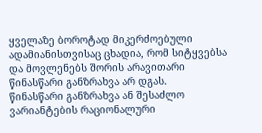ყველაზე ბოროტად მიკერძოებული ადამიანისთვისაც ცხადია, რომ სიტყვებსა და მოვლენებს შორის არავითარი წინასწარი განზრახვა არ დგას.
წინასწარი განზრახვა ან შესაძლო ვარიანტების რაციონალური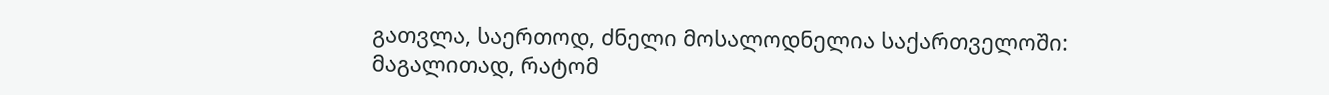გათვლა, საერთოდ, ძნელი მოსალოდნელია საქართველოში: მაგალითად, რატომ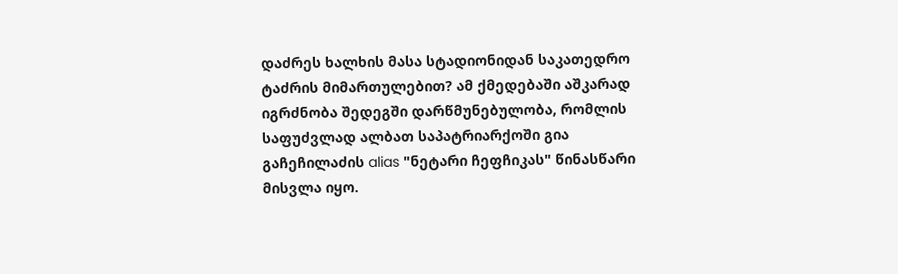დაძრეს ხალხის მასა სტადიონიდან საკათედრო ტაძრის მიმართულებით? ამ ქმედებაში აშკარად იგრძნობა შედეგში დარწმუნებულობა, რომლის საფუძვლად ალბათ საპატრიარქოში გია გაჩეჩილაძის alias "ნეტარი ჩეფჩიკას" წინასწარი მისვლა იყო.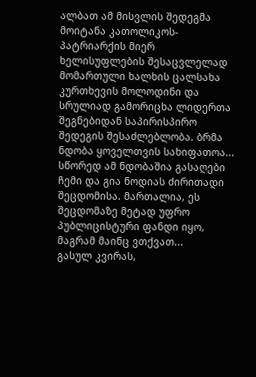ალბათ ამ მისვლის შედეგმა მოიტანა კათოლიკოს-პატრიარქის მიერ ხელისუფლების შესაცვლელად მომართული ხალხის ცალსახა კურთხევის მოლოდინი და სრულიად გამორიცხა ლიდერთა შეგნებიდან საპირისპირო შედეგის შესაძლებლობა. ბრმა ნდობა ყოველთვის სახიფათოა...
სწორედ ამ ნდობაშია გასაღები ჩემი და გია ნოდიას ძირითადი შეცდომისა. მართალია, ეს შეცდომაზე მეტად უფრო პუბლიცისტური ფანდი იყო, მაგრამ მაინც ვთქვათ...
გასულ კვირას,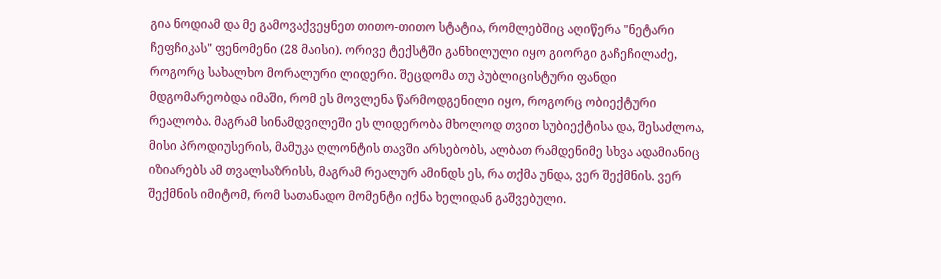გია ნოდიამ და მე გამოვაქვეყნეთ თითო-თითო სტატია, რომლებშიც აღიწერა "ნეტარი ჩეფჩიკას" ფენომენი (28 მაისი). ორივე ტექსტში განხილული იყო გიორგი გაჩეჩილაძე, როგორც სახალხო მორალური ლიდერი. შეცდომა თუ პუბლიცისტური ფანდი მდგომარეობდა იმაში, რომ ეს მოვლენა წარმოდგენილი იყო, როგორც ობიექტური რეალობა. მაგრამ სინამდვილეში ეს ლიდერობა მხოლოდ თვით სუბიექტისა და, შესაძლოა, მისი პროდიუსერის, მამუკა ღლონტის თავში არსებობს, ალბათ რამდენიმე სხვა ადამიანიც იზიარებს ამ თვალსაზრისს, მაგრამ რეალურ ამინდს ეს, რა თქმა უნდა, ვერ შექმნის. ვერ შექმნის იმიტომ, რომ სათანადო მომენტი იქნა ხელიდან გაშვებული.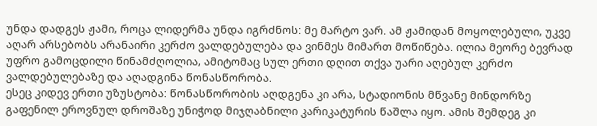უნდა დადგეს ჟამი, როცა ლიდერმა უნდა იგრძნოს: მე მარტო ვარ. ამ ჟამიდან მოყოლებული, უკვე აღარ არსებობს არანაირი კერძო ვალდებულება და ვინმეს მიმართ მოწიწება. ილია მეორე ბევრად უფრო გამოცდილი წინამძღოლია, ამიტომაც სულ ერთი დღით თქვა უარი აღებულ კერძო ვალდებულებაზე და აღადგინა წონასწორობა.
ესეც კიდევ ერთი უზუსტობა: წონასწორობის აღდგენა კი არა, სტადიონის მწვანე მინდორზე გაფენილ ეროვნულ დროშაზე უნიჭოდ მიჯღაბნილი კარიკატურის წაშლა იყო. ამის შემდეგ კი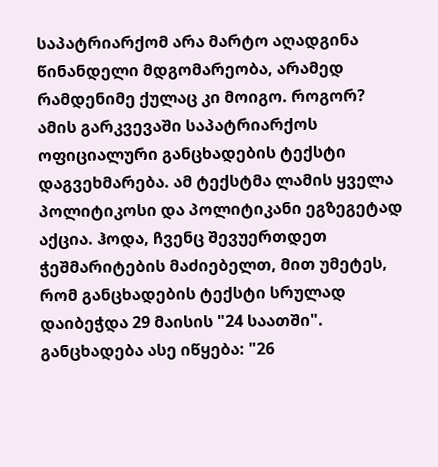საპატრიარქომ არა მარტო აღადგინა წინანდელი მდგომარეობა, არამედ რამდენიმე ქულაც კი მოიგო. როგორ?
ამის გარკვევაში საპატრიარქოს ოფიციალური განცხადების ტექსტი დაგვეხმარება. ამ ტექსტმა ლამის ყველა პოლიტიკოსი და პოლიტიკანი ეგზეგეტად აქცია. ჰოდა, ჩვენც შევუერთდეთ ჭეშმარიტების მაძიებელთ, მით უმეტეს, რომ განცხადების ტექსტი სრულად დაიბეჭდა 29 მაისის "24 საათში".
განცხადება ასე იწყება: "26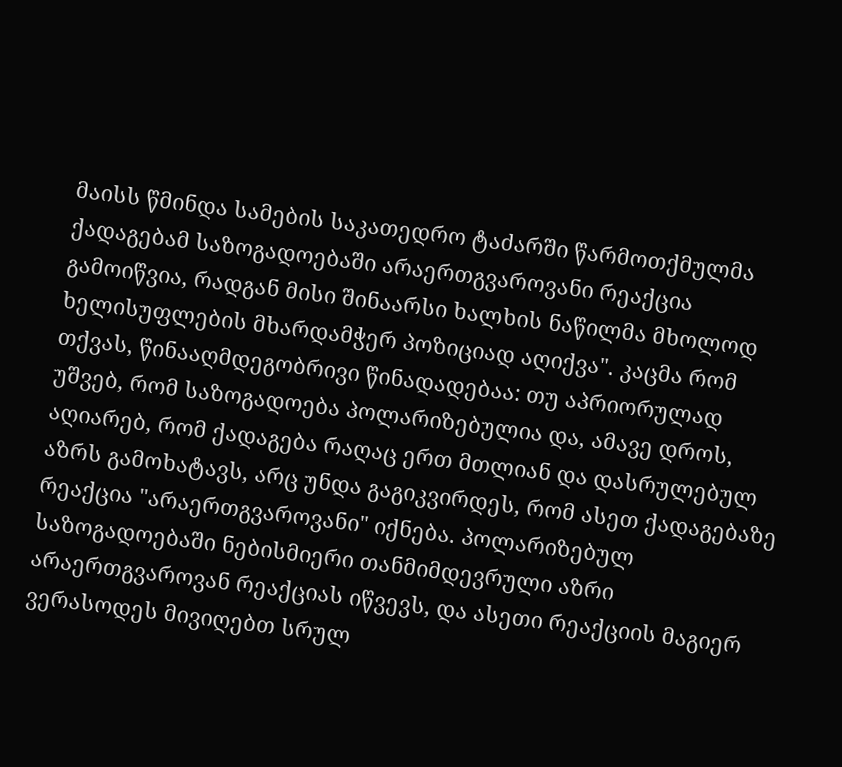მაისს წმინდა სამების საკათედრო ტაძარში წარმოთქმულმა ქადაგებამ საზოგადოებაში არაერთგვაროვანი რეაქცია გამოიწვია, რადგან მისი შინაარსი ხალხის ნაწილმა მხოლოდ ხელისუფლების მხარდამჭერ პოზიციად აღიქვა". კაცმა რომ თქვას, წინააღმდეგობრივი წინადადებაა: თუ აპრიორულად უშვებ, რომ საზოგადოება პოლარიზებულია და, ამავე დროს, აღიარებ, რომ ქადაგება რაღაც ერთ მთლიან და დასრულებულ აზრს გამოხატავს, არც უნდა გაგიკვირდეს, რომ ასეთ ქადაგებაზე რეაქცია "არაერთგვაროვანი" იქნება. პოლარიზებულ საზოგადოებაში ნებისმიერი თანმიმდევრული აზრი არაერთგვაროვან რეაქციას იწვევს, და ასეთი რეაქციის მაგიერ ვერასოდეს მივიღებთ სრულ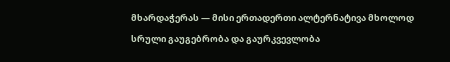მხარდაჭერას — მისი ერთადერთი ალტერნატივა მხოლოდ სრული გაუგებრობა და გაურკვევლობა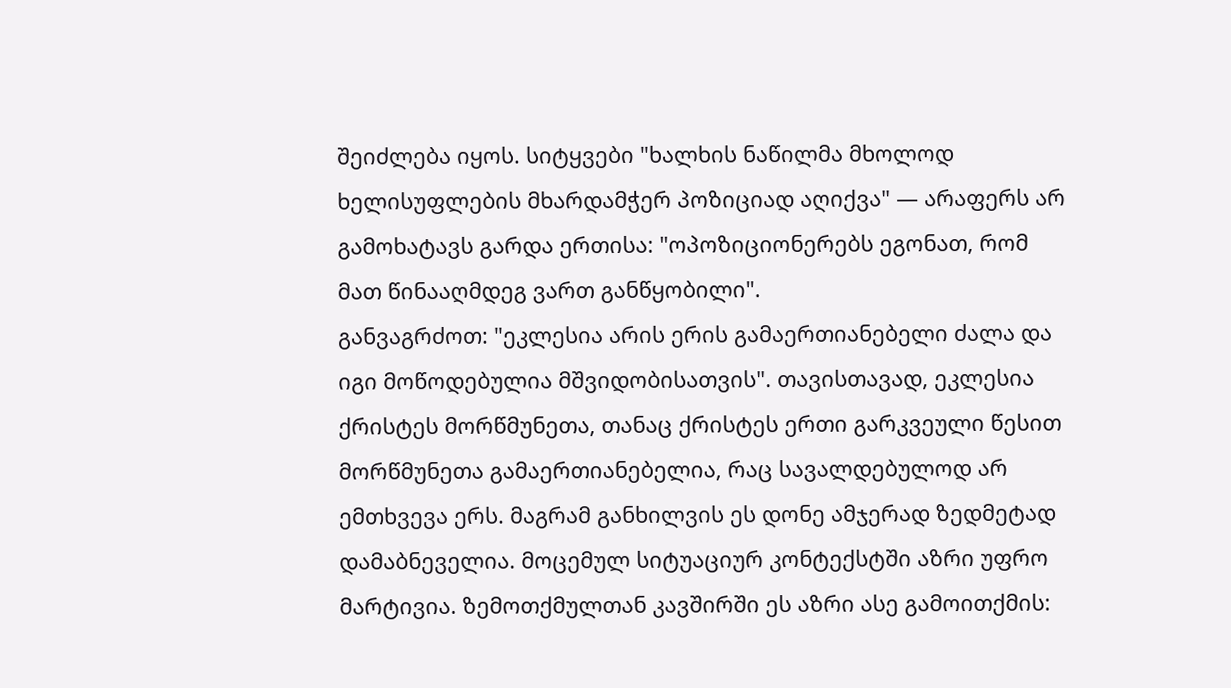შეიძლება იყოს. სიტყვები "ხალხის ნაწილმა მხოლოდ ხელისუფლების მხარდამჭერ პოზიციად აღიქვა" — არაფერს არ გამოხატავს გარდა ერთისა: "ოპოზიციონერებს ეგონათ, რომ მათ წინააღმდეგ ვართ განწყობილი".
განვაგრძოთ: "ეკლესია არის ერის გამაერთიანებელი ძალა და იგი მოწოდებულია მშვიდობისათვის". თავისთავად, ეკლესია ქრისტეს მორწმუნეთა, თანაც ქრისტეს ერთი გარკვეული წესით მორწმუნეთა გამაერთიანებელია, რაც სავალდებულოდ არ ემთხვევა ერს. მაგრამ განხილვის ეს დონე ამჯერად ზედმეტად დამაბნეველია. მოცემულ სიტუაციურ კონტექსტში აზრი უფრო მარტივია. ზემოთქმულთან კავშირში ეს აზრი ასე გამოითქმის: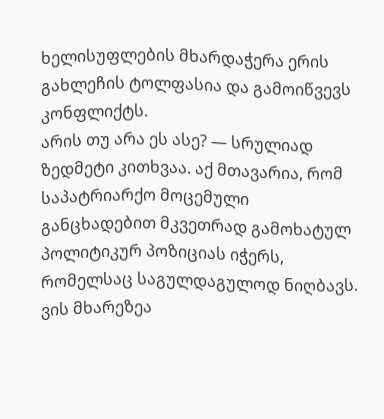ხელისუფლების მხარდაჭერა ერის გახლეჩის ტოლფასია და გამოიწვევს კონფლიქტს.
არის თუ არა ეს ასე? — სრულიად ზედმეტი კითხვაა. აქ მთავარია, რომ საპატრიარქო მოცემული განცხადებით მკვეთრად გამოხატულ პოლიტიკურ პოზიციას იჭერს, რომელსაც საგულდაგულოდ ნიღბავს. ვის მხარეზეა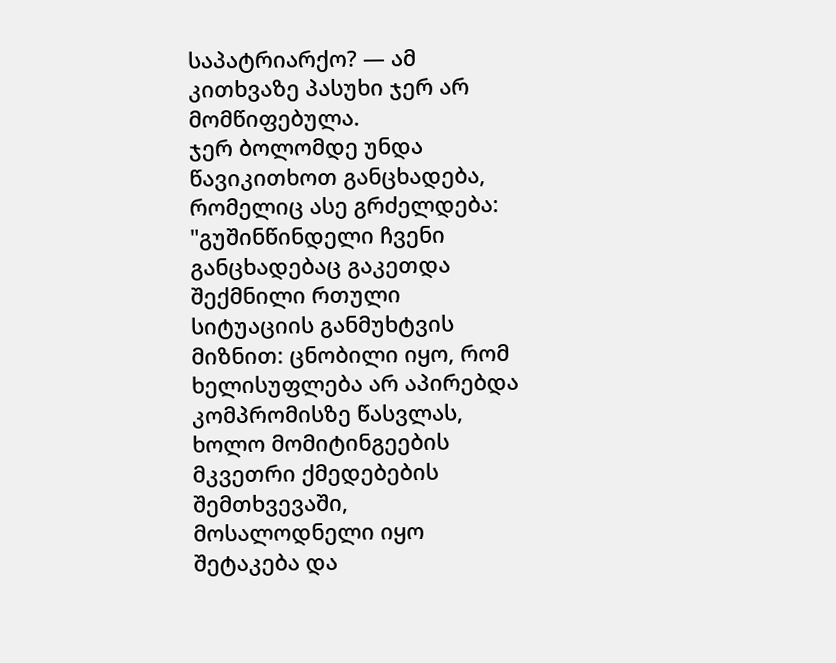საპატრიარქო? — ამ კითხვაზე პასუხი ჯერ არ მომწიფებულა.
ჯერ ბოლომდე უნდა წავიკითხოთ განცხადება, რომელიც ასე გრძელდება: "გუშინწინდელი ჩვენი განცხადებაც გაკეთდა შექმნილი რთული სიტუაციის განმუხტვის მიზნით: ცნობილი იყო, რომ ხელისუფლება არ აპირებდა კომპრომისზე წასვლას, ხოლო მომიტინგეების მკვეთრი ქმედებების შემთხვევაში, მოსალოდნელი იყო შეტაკება და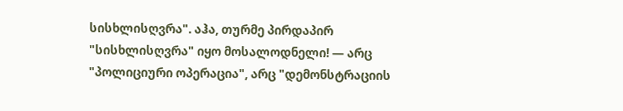სისხლისღვრა". აჰა, თურმე პირდაპირ "სისხლისღვრა" იყო მოსალოდნელი! — არც "პოლიციური ოპერაცია", არც "დემონსტრაციის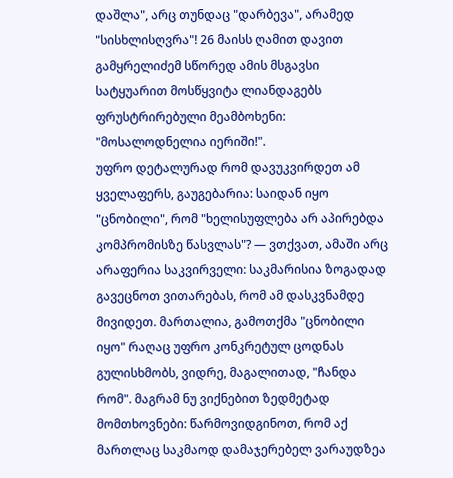დაშლა", არც თუნდაც "დარბევა", არამედ "სისხლისღვრა"! 26 მაისს ღამით დავით გამყრელიძემ სწორედ ამის მსგავსი სატყუარით მოსწყვიტა ლიანდაგებს ფრუსტრირებული მეამბოხენი: "მოსალოდნელია იერიში!".
უფრო დეტალურად რომ დავუკვირდეთ ამ ყველაფერს, გაუგებარია: საიდან იყო "ცნობილი", რომ "ხელისუფლება არ აპირებდა კომპრომისზე წასვლას"? — ვთქვათ, ამაში არც არაფერია საკვირველი: საკმარისია ზოგადად გავეცნოთ ვითარებას, რომ ამ დასკვნამდე მივიდეთ. მართალია, გამოთქმა "ცნობილი იყო" რაღაც უფრო კონკრეტულ ცოდნას გულისხმობს, ვიდრე, მაგალითად, "ჩანდა რომ". მაგრამ ნუ ვიქნებით ზედმეტად მომთხოვნები: წარმოვიდგინოთ, რომ აქ მართლაც საკმაოდ დამაჯერებელ ვარაუდზეა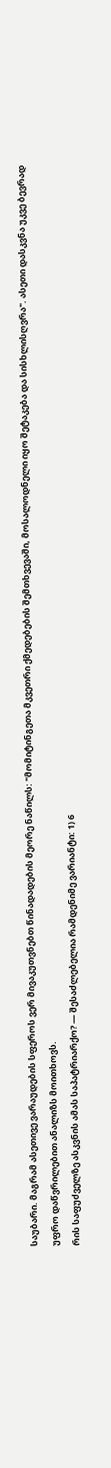საუბარი. მაგრამ ასეთივე ვარაუდების სფეროს ვერ მივაკუთვნებთ წინადადების მეორე ნაწილს: "მომიტინგეთა მკვეთრი ქმედებების შემთხვევაში, მოსალოდნელი იყო შეტაკება და სისხლისღვრა". ასეთი დასკვნა უკვე ბევრად უფრო დაწვრილებით ანალიზს მოითხოვს.
რის საფუძველზე ასკვნის ამას საპატრიარქო? — შესაძლებელია რამდენიმე ვარიანტი: 1) 6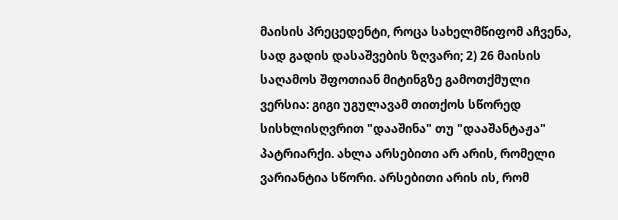მაისის პრეცედენტი, როცა სახელმწიფომ აჩვენა, სად გადის დასაშვების ზღვარი; 2) 26 მაისის საღამოს შფოთიან მიტინგზე გამოთქმული ვერსია: გიგი უგულავამ თითქოს სწორედ სისხლისღვრით "დააშინა" თუ "დააშანტაჟა" პატრიარქი. ახლა არსებითი არ არის, რომელი ვარიანტია სწორი. არსებითი არის ის, რომ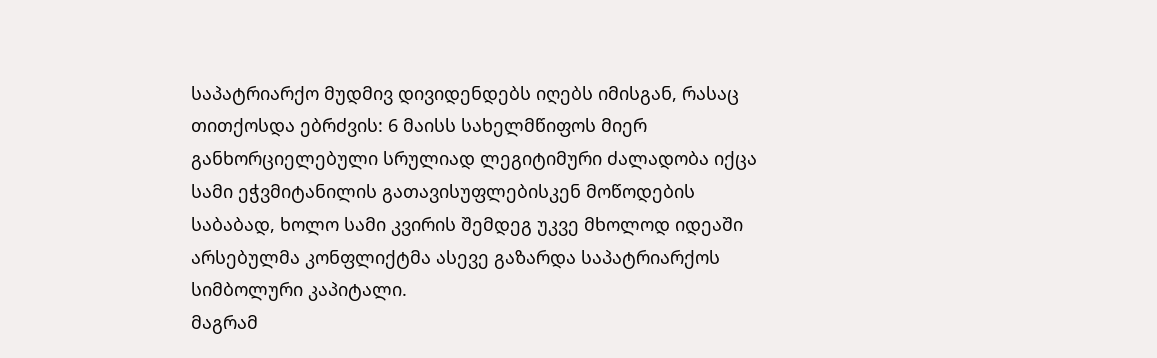საპატრიარქო მუდმივ დივიდენდებს იღებს იმისგან, რასაც თითქოსდა ებრძვის: 6 მაისს სახელმწიფოს მიერ განხორციელებული სრულიად ლეგიტიმური ძალადობა იქცა სამი ეჭვმიტანილის გათავისუფლებისკენ მოწოდების საბაბად, ხოლო სამი კვირის შემდეგ უკვე მხოლოდ იდეაში არსებულმა კონფლიქტმა ასევე გაზარდა საპატრიარქოს სიმბოლური კაპიტალი.
მაგრამ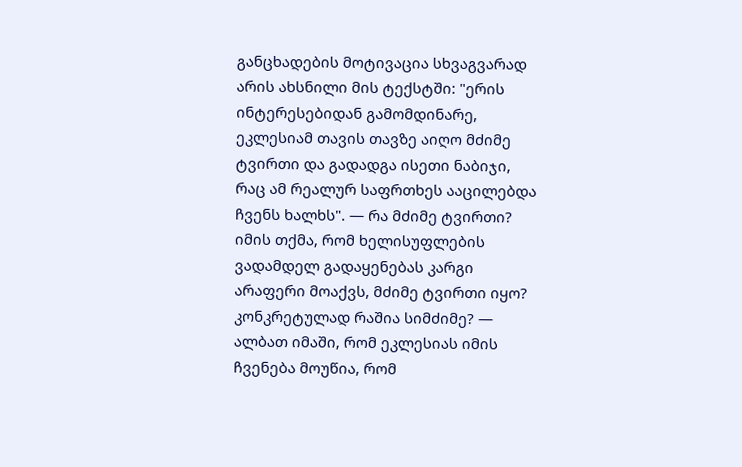განცხადების მოტივაცია სხვაგვარად არის ახსნილი მის ტექსტში: "ერის ინტერესებიდან გამომდინარე, ეკლესიამ თავის თავზე აიღო მძიმე ტვირთი და გადადგა ისეთი ნაბიჯი, რაც ამ რეალურ საფრთხეს ააცილებდა ჩვენს ხალხს". — რა მძიმე ტვირთი? იმის თქმა, რომ ხელისუფლების ვადამდელ გადაყენებას კარგი არაფერი მოაქვს, მძიმე ტვირთი იყო? კონკრეტულად რაშია სიმძიმე? — ალბათ იმაში, რომ ეკლესიას იმის ჩვენება მოუწია, რომ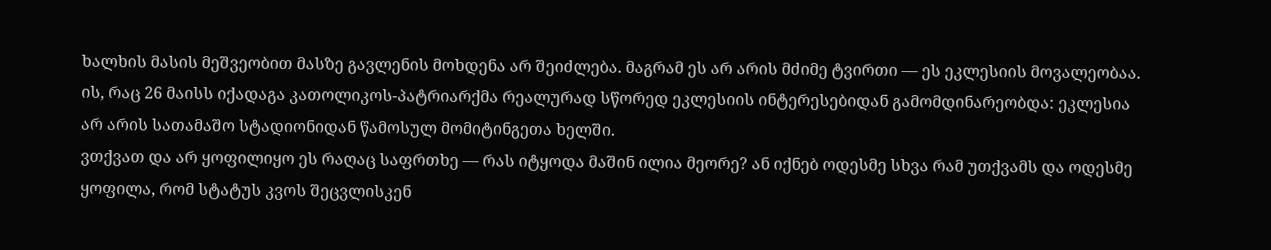ხალხის მასის მეშვეობით მასზე გავლენის მოხდენა არ შეიძლება. მაგრამ ეს არ არის მძიმე ტვირთი — ეს ეკლესიის მოვალეობაა. ის, რაც 26 მაისს იქადაგა კათოლიკოს-პატრიარქმა რეალურად სწორედ ეკლესიის ინტერესებიდან გამომდინარეობდა: ეკლესია არ არის სათამაშო სტადიონიდან წამოსულ მომიტინგეთა ხელში.
ვთქვათ და არ ყოფილიყო ეს რაღაც საფრთხე — რას იტყოდა მაშინ ილია მეორე? ან იქნებ ოდესმე სხვა რამ უთქვამს და ოდესმე ყოფილა, რომ სტატუს კვოს შეცვლისკენ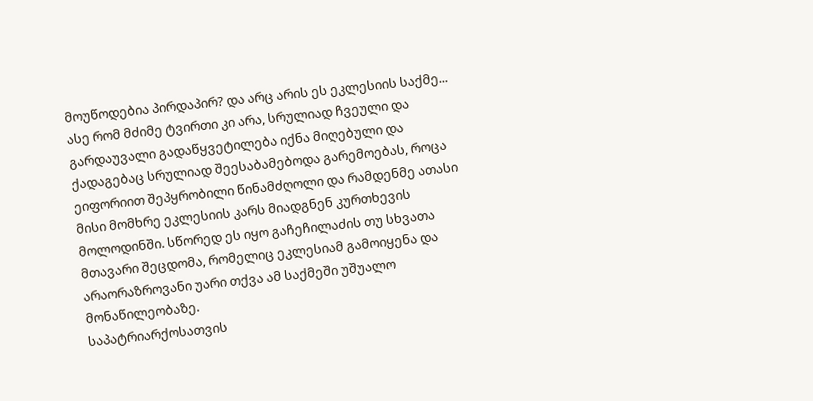მოუწოდებია პირდაპირ? და არც არის ეს ეკლესიის საქმე... ასე რომ მძიმე ტვირთი კი არა, სრულიად ჩვეული და გარდაუვალი გადაწყვეტილება იქნა მიღებული და ქადაგებაც სრულიად შეესაბამებოდა გარემოებას, როცა ეიფორიით შეპყრობილი წინამძღოლი და რამდენმე ათასი მისი მომხრე ეკლესიის კარს მიადგნენ კურთხევის მოლოდინში. სწორედ ეს იყო გაჩეჩილაძის თუ სხვათა მთავარი შეცდომა, რომელიც ეკლესიამ გამოიყენა და არაორაზროვანი უარი თქვა ამ საქმეში უშუალო მონაწილეობაზე.
საპატრიარქოსათვის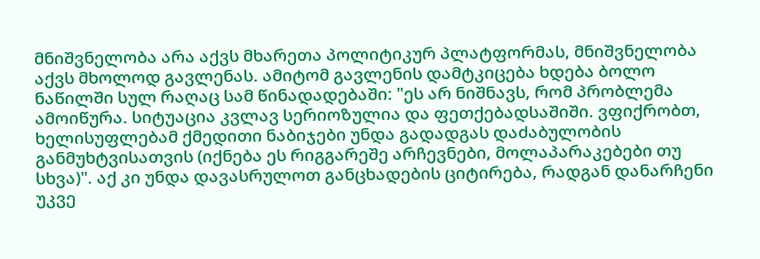მნიშვნელობა არა აქვს მხარეთა პოლიტიკურ პლატფორმას, მნიშვნელობა აქვს მხოლოდ გავლენას. ამიტომ გავლენის დამტკიცება ხდება ბოლო ნაწილში სულ რაღაც სამ წინადადებაში: "ეს არ ნიშნავს, რომ პრობლემა ამოიწურა. სიტუაცია კვლავ სერიოზულია და ფეთქებადსაშიში. ვფიქრობთ, ხელისუფლებამ ქმედითი ნაბიჯები უნდა გადადგას დაძაბულობის განმუხტვისათვის (იქნება ეს რიგგარეშე არჩევნები, მოლაპარაკებები თუ სხვა)". აქ კი უნდა დავასრულოთ განცხადების ციტირება, რადგან დანარჩენი უკვე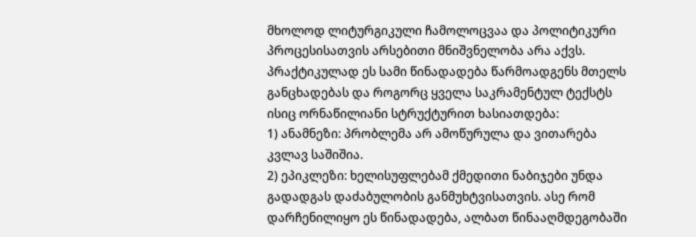მხოლოდ ლიტურგიკული ჩამოლოცვაა და პოლიტიკური პროცესისათვის არსებითი მნიშვნელობა არა აქვს.
პრაქტიკულად ეს სამი წინადადება წარმოადგენს მთელს განცხადებას და როგორც ყველა საკრამენტულ ტექსტს ისიც ორნაწილიანი სტრუქტურით ხასიათდება:
1) ანამნეზი: პრობლემა არ ამოწურულა და ვითარება კვლავ საშიშია.
2) ეპიკლეზი: ხელისუფლებამ ქმედითი ნაბიჯები უნდა გადადგას დაძაბულობის განმუხტვისათვის. ასე რომ დარჩენილიყო ეს წინადადება, ალბათ წინააღმდეგობაში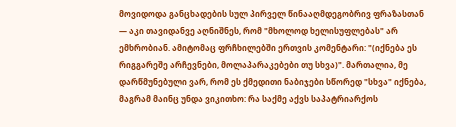მოვიდოდა განცხადების სულ პირველ წინააღმდეგობრივ ფრაზასთან — აკი თავიდანვე აღნიშნეს, რომ "მხოლოდ ხელისუფლებას" არ ემხრობიან. ამიტომაც ფრჩხილებში ერთვის კომენტარი: "(იქნება ეს რიგგარეშე არჩევნები, მოლაპარაკებები თუ სხვა)". მართალია, მე დარწმუნებული ვარ, რომ ეს ქმედითი ნაბიჯები სწორედ "სხვა" იქნება, მაგრამ მაინც უნდა ვიკითხო: რა საქმე აქვს საპატრიარქოს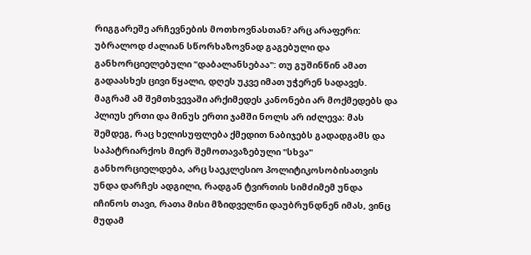რიგგარეშე არჩევნების მოთხოვნასთან? არც არაფერი: უბრალოდ ძალიან სწორხაზოვნად გაგებული და განხორციელებული "დაბალანსებაა": თუ გუშინწინ ამათ გადაასხეს ცივი წყალი, დღეს უკვე იმათ უჭერენ სადავეს.
მაგრამ ამ შემთხვევაში არქიმედეს კანონები არ მოქმედებს და პლიუს ერთი და მინუს ერთი ჯამში ნოლს არ იძლევა: მას შემდეგ, რაც ხელისუფლება ქმედით ნაბიჯებს გადადგამს და საპატრიარქოს მიერ შემოთავაზებული "სხვა" განხორციელდება, არც საეკლესიო პოლიტიკოსობისათვის უნდა დარჩეს ადგილი, რადგან ტვირთის სიმძიმემ უნდა იჩინოს თავი, რათა მისი მზიდველნი დაუბრუნდნენ იმას, ვინც მუდამ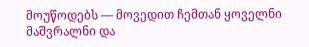მოუწოდებს — მოვედით ჩემთან ყოველნი მაშვრალნი და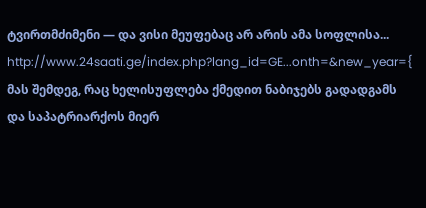ტვირთმძიმენი — და ვისი მეუფებაც არ არის ამა სოფლისა...
http://www.24saati.ge/index.php?lang_id=GE...onth=&new_year={ მას შემდეგ, რაც ხელისუფლება ქმედით ნაბიჯებს გადადგამს და საპატრიარქოს მიერ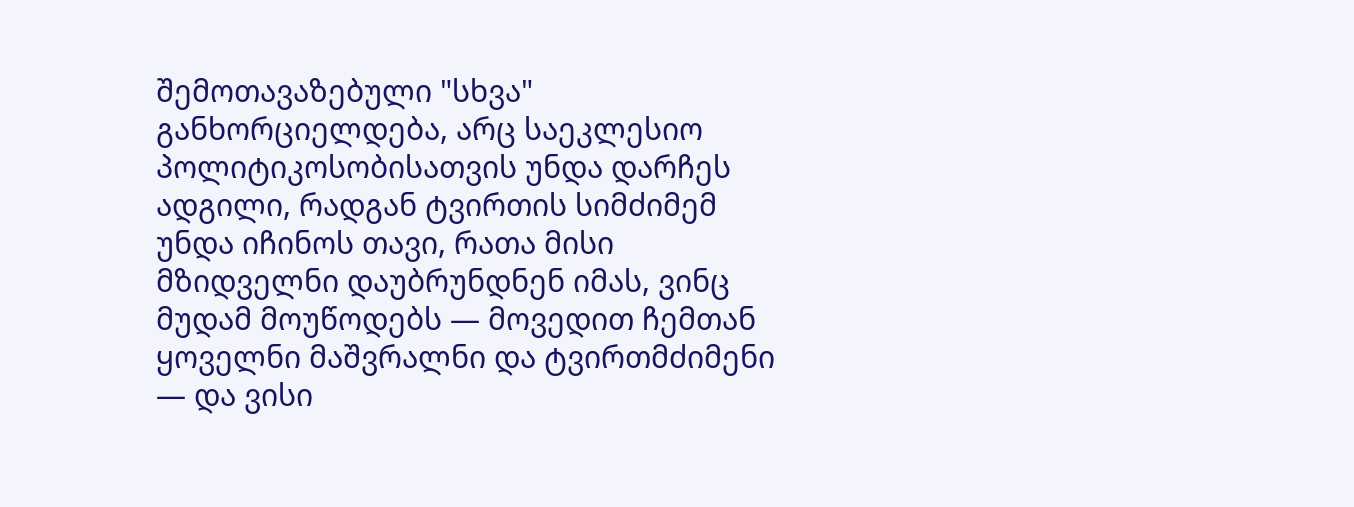შემოთავაზებული "სხვა" განხორციელდება, არც საეკლესიო პოლიტიკოსობისათვის უნდა დარჩეს ადგილი, რადგან ტვირთის სიმძიმემ უნდა იჩინოს თავი, რათა მისი მზიდველნი დაუბრუნდნენ იმას, ვინც მუდამ მოუწოდებს — მოვედით ჩემთან ყოველნი მაშვრალნი და ტვირთმძიმენი — და ვისი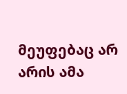მეუფებაც არ არის ამა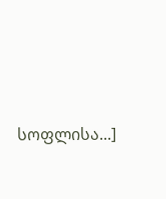სოფლისა...]